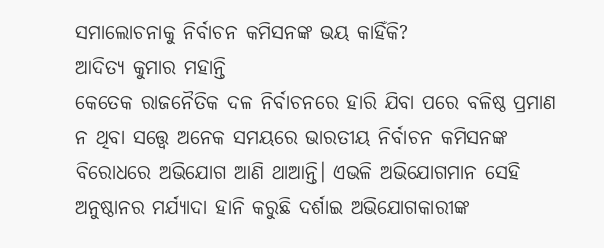ସମାଲୋଚନାକୁ ନିର୍ବାଚନ କମିସନଙ୍କ ଭୟ କାହିଁକି?
ଆଦିତ୍ୟ କୁମାର ମହାନ୍ତି
କେତେକ ରାଜନୈତିକ ଦଳ ନିର୍ବାଚନରେ ହାରି ଯିବା ପରେ ବଳିଷ୍ଠ ପ୍ରମାଣ ନ ଥିବା ସତ୍ତ୍ବେ ଅନେକ ସମୟରେ ଭାରତୀୟ ନିର୍ବାଚନ କମିସନଙ୍କ ବିରୋଧରେ ଅଭିଯୋଗ ଆଣି ଥାଆନ୍ତି। ଏଭଳି ଅଭିଯୋଗମାନ ସେହି ଅନୁଷ୍ଠାନର ମର୍ଯ୍ୟାଦା ହାନି କରୁଛି ଦର୍ଶାଇ ଅଭିଯୋଗକାରୀଙ୍କ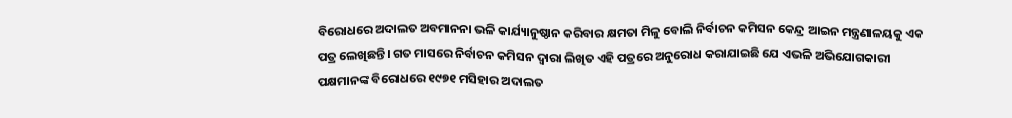ବିରୋଧରେ ଅଦାଲତ ଅବମାନନା ଭଳି କାର୍ଯ୍ୟାନୁଷ୍ଠାନ କରିବାର କ୍ଷମତା ମିଳୁ ବୋଲି ନିର୍ବାଚନ କମିସନ କେନ୍ଦ୍ର ଆଇନ ମନ୍ତ୍ରଣାଳୟକୁ ଏକ ପତ୍ର ଲେଖିଛନ୍ତି। ଗତ ମାସରେ ନିର୍ବାଚନ କମିସନ ଦ୍ବାରା ଲିଖିତ ଏହି ପତ୍ରରେ ଅନୁରୋଧ କରାଯାଇଛି ଯେ ଏଭଳି ଅଭିଯୋଗକାରୀ ପକ୍ଷମାନଙ୍କ ବିରୋଧରେ ୧୯୭୧ ମସିହାର ଅଦାଲତ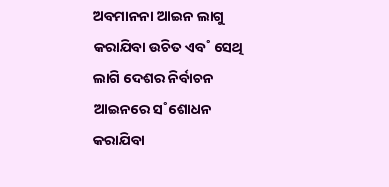ଅବମାନନା ଆଇନ ଲାଗୁ କରାଯିବା ଉଚିତ ଏବ˚ ସେଥି ଲାଗି ଦେଶର ନିର୍ବାଚନ ଆଇନରେ ସ˚ଶୋଧନ କରାଯିବା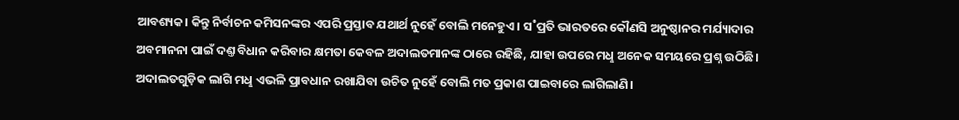ଆବଶ୍ୟକ। କିନ୍ତୁ ନିର୍ବାଚନ କମିସନଙ୍କର ଏପରି ପ୍ରସ୍ତାବ ଯଥାର୍ଥ ନୁହେଁ ବୋଲି ମନେହୁଏ। ସ˚ପ୍ରତି ଭାରତରେ କୌଣସି ଅନୁଷ୍ଠାନର ମର୍ଯ୍ୟାଦାର ଅବମାନନା ପାଇଁ ଦଣ୍ତ ବିଧାନ କରିବାର କ୍ଷମତା କେବଳ ଅଦାଲତମାନଙ୍କ ଠାରେ ରହିଛି, ଯାହା ଉପରେ ମଧୢ ଅନେକ ସମୟରେ ପ୍ରଶ୍ନ ଉଠିଛି। ଅଦାଲତଗୁଡ଼ିକ ଲାଗି ମଧୢ ଏଭଳି ପ୍ରାବଧାନ ରଖାଯିବା ଉଚିତ ନୁହେଁ ବୋଲି ମତ ପ୍ରକାଶ ପାଇବାରେ ଲାଗିଲାଣି।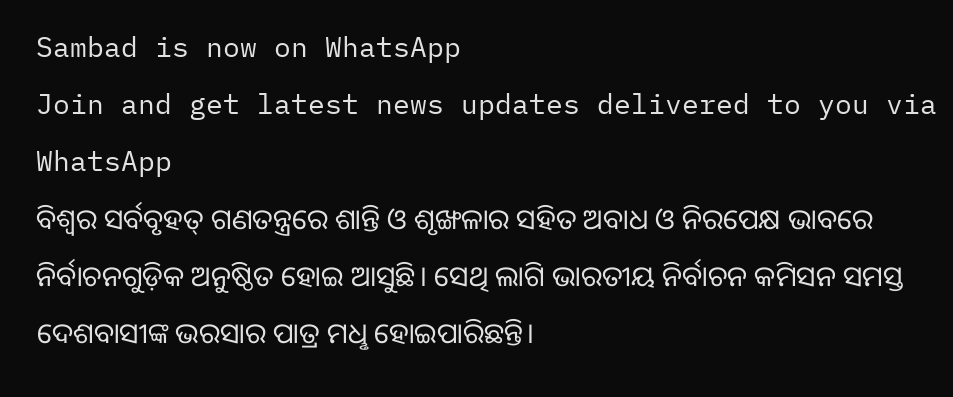Sambad is now on WhatsApp
Join and get latest news updates delivered to you via WhatsApp
ବିଶ୍ବର ସର୍ବବୃହତ୍ ଗଣତନ୍ତ୍ରରେ ଶାନ୍ତି ଓ ଶୃଙ୍ଖଳାର ସହିତ ଅବାଧ ଓ ନିରପେକ୍ଷ ଭାବରେ ନିର୍ବାଚନଗୁଡ଼ିକ ଅନୁଷ୍ଠିତ ହୋଇ ଆସୁଛି। ସେଥି ଲାଗି ଭାରତୀୟ ନିର୍ବାଚନ କମିସନ ସମସ୍ତ ଦେଶବାସୀଙ୍କ ଭରସାର ପାତ୍ର ମଧୢ ହୋଇପାରିଛନ୍ତି।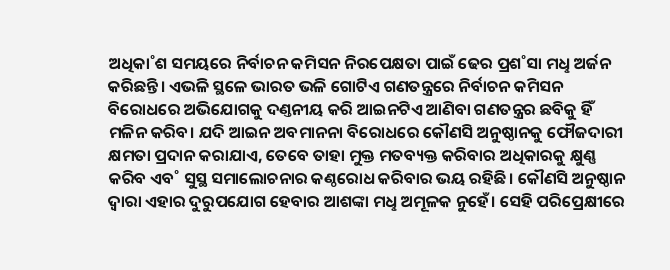ଅଧିକା˚ଶ ସମୟରେ ନିର୍ବାଚନ କମିସନ ନିରପେକ୍ଷତା ପାଇଁ ଢେର ପ୍ରଶ˚ସା ମଧୢ ଅର୍ଜନ କରିଛନ୍ତି। ଏଭଳି ସ୍ଥଳେ ଭାରତ ଭଳି ଗୋଟିଏ ଗଣତନ୍ତ୍ରରେ ନିର୍ବାଚନ କମିସନ ବିରୋଧରେ ଅଭିଯୋଗକୁ ଦଣ୍ତନୀୟ କରି ଆଇନଟିଏ ଆଣିବା ଗଣତନ୍ତ୍ରର ଛବିକୁ ହିଁ ମଳିନ କରିବ। ଯଦି ଆଇନ ଅବମାନନା ବିରୋଧରେ କୌଣସି ଅନୁଷ୍ଠାନକୁ ଫୌଜଦାରୀ କ୍ଷମତା ପ୍ରଦାନ କରାଯାଏ, ତେବେ ତାହା ମୁକ୍ତ ମତବ୍ୟକ୍ତ କରିବାର ଅଧିକାରକୁ କ୍ଷୁଣ୍ଣ କରିବ ଏବ˚ ସୁସ୍ଥ ସମାଲୋଚନାର କଣ୍ଠରୋଧ କରିବାର ଭୟ ରହିଛି। କୌଣସି ଅନୁଷ୍ଠାନ ଦ୍ବାରା ଏହାର ଦୁରୁପଯୋଗ ହେବାର ଆଶଙ୍କା ମଧୢ ଅମୂଳକ ନୁହେଁ। ସେହି ପରିପ୍ରେକ୍ଷୀରେ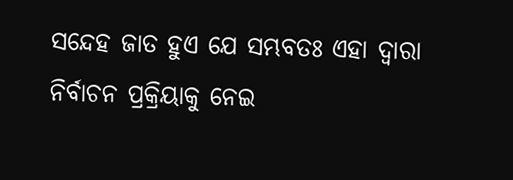ସନ୍ଦେହ ଜାତ ହୁଏ ଯେ ସମ୍ଭବତଃ ଏହା ଦ୍ବାରା ନିର୍ବାଚନ ପ୍ରକ୍ରିୟାକୁ ନେଇ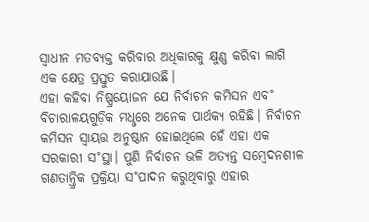ସ୍ବାଧୀନ ମତବ୍ୟକ୍ତ କରିବାର ଅଧିକାରକୁ କ୍ଷୁଣ୍ଣ କରିବା ଲାଗି ଏକ କ୍ଷେତ୍ର ପ୍ରସ୍ତୁତ କରାଯାଉଛି।
ଏହା କହିବା ନିଷ୍ପ୍ରୟୋଜନ ଯେ ନିର୍ବାଚନ କମିସନ ଏବ˚ ବିଚାରାଳୟଗୁଡ଼ିକ ମଧୢରେ ଅନେକ ପାର୍ଥକ୍ୟ ରହିଛି। ନିର୍ବାଚନ କମିସନ ସ୍ବାୟତ୍ତ ଅନୁଷ୍ଠାନ ହୋଇଥିଲେ ହେଁ ଏହା ଏକ ସରକାରୀ ସ˚ସ୍ଥା। ପୁଣି ନିର୍ବାଚନ ଭଳି ଅତ୍ୟନ୍ତ ସମ୍ବେଦନଶୀଳ ଗଣତାନ୍ତ୍ରିକ ପ୍ରକ୍ରିୟା ସ˚ପାଦନ କରୁଥିବାରୁ ଏହାର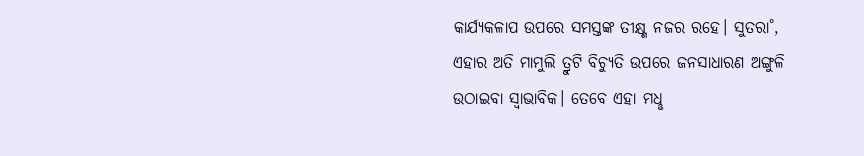କାର୍ଯ୍ୟକଳାପ ଉପରେ ସମସ୍ତଙ୍କ ତୀକ୍ଷ୍ଣ ନଜର ରହେ। ସୁତରା˚, ଏହାର ଅତି ମାମୁଲି ତ୍ରୁଟି ବିଚ୍ୟୁତି ଉପରେ ଜନସାଧାରଣ ଅଙ୍ଗୁଳି ଉଠାଇବା ସ୍ବାଭାବିକ। ତେବେ ଏହା ମଧୢ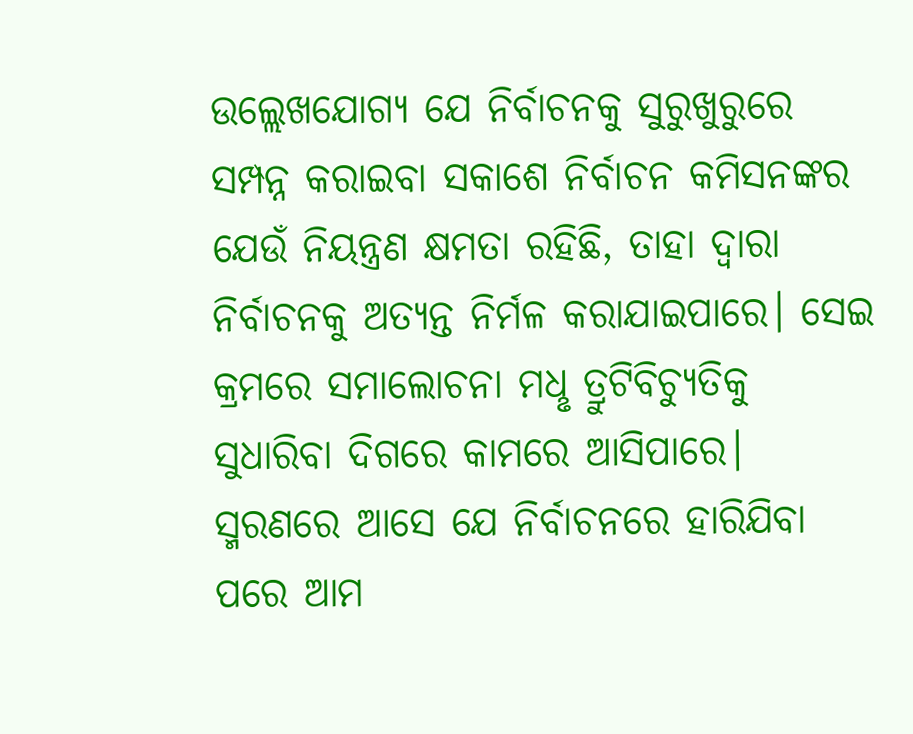ଉଲ୍ଲେଖଯୋଗ୍ୟ ଯେ ନିର୍ବାଚନକୁ ସୁରୁଖୁରୁରେ ସମ୍ପନ୍ନ କରାଇବା ସକାଶେ ନିର୍ବାଚନ କମିସନଙ୍କର ଯେଉଁ ନିୟନ୍ତ୍ରଣ କ୍ଷମତା ରହିଛି, ତାହା ଦ୍ବାରା ନିର୍ବାଚନକୁ ଅତ୍ୟନ୍ତ ନିର୍ମଳ କରାଯାଇପାରେ। ସେଇ କ୍ରମରେ ସମାଲୋଚନା ମଧୢ ତ୍ରୁଟିବିଚ୍ୟୁତିକୁ ସୁଧାରିବା ଦିଗରେ କାମରେ ଆସିପାରେ। ସ୍ମରଣରେ ଆସେ ଯେ ନିର୍ବାଚନରେ ହାରିଯିବା ପରେ ଆମ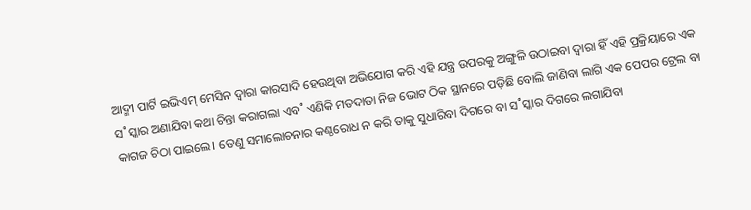ଆଦ୍ମୀ ପାର୍ଟି ଇଭିଏମ୍ ମେସିନ ଦ୍ବାରା କାରସାଦି ହେଉଥିବା ଅଭିଯୋଗ କରି ଏହି ଯନ୍ତ୍ର ଉପରକୁ ଅଙ୍ଗୁଳି ଉଠାଇବା ଦ୍ବାରା ହିଁ ଏହି ପ୍ରକ୍ରିୟାରେ ଏକ ସ˚ସ୍କାର ଅଣାଯିବା କଥା ଚିନ୍ତା କରାଗଲା ଏବ˚ ଏଣିକି ମତଦାତା ନିଜ ଭୋଟ ଠିକ ସ୍ଥାନରେ ପଡ଼ିଛି ବୋଲି ଜାଣିବା ଲାଗି ଏକ ପେପର ଟ୍ରେଲ ବା କାଗଜ ଚିଠା ପାଇଲେ। ତେଣୁ ସମାଲୋଚନାର କଣ୍ଠରୋଧ ନ କରି ତାକୁ ସୁଧାରିବା ଦିଗରେ ବା ସ˚ସ୍କାର ଦିଗରେ ଲଗାଯିବା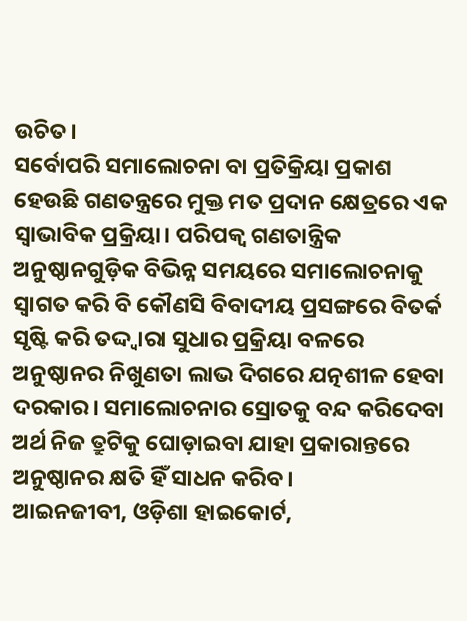ଉଚିତ।
ସର୍ବୋପରି ସମାଲୋଚନା ବା ପ୍ରତିକ୍ରିୟା ପ୍ରକାଶ ହେଉଛି ଗଣତନ୍ତ୍ରରେ ମୁକ୍ତ ମତ ପ୍ରଦାନ କ୍ଷେତ୍ରରେ ଏକ ସ୍ବାଭାବିକ ପ୍ରକ୍ରିୟା। ପରିପକ୍ବ ଗଣତାନ୍ତ୍ରିକ ଅନୁଷ୍ଠାନଗୁଡ଼ିକ ବିଭିନ୍ନ ସମୟରେ ସମାଲୋଚନାକୁ ସ୍ବାଗତ କରି ବି କୌଣସି ବିବାଦୀୟ ପ୍ରସଙ୍ଗରେ ବିତର୍କ ସୃଷ୍ଟି କରି ତଦ୍ଦ୍ବାରା ସୁଧାର ପ୍ରକ୍ରିୟା ବଳରେ ଅନୁଷ୍ଠାନର ନିଖୁଣତା ଲାଭ ଦିଗରେ ଯତ୍ନଶୀଳ ହେବା ଦରକାର। ସମାଲୋଚନାର ସ୍ରୋତକୁ ବନ୍ଦ କରିଦେବା ଅର୍ଥ ନିଜ ତ୍ରୁଟିକୁ ଘୋଡ଼ାଇବା ଯାହା ପ୍ରକାରାନ୍ତରେ ଅନୁଷ୍ଠାନର କ୍ଷତି ହିଁ ସାଧନ କରିବ।
ଆଇନଜୀବୀ, ଓଡ଼ିଶା ହାଇକୋର୍ଟ,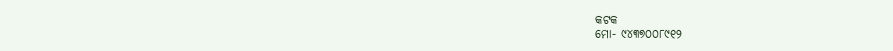କଟକ
ମୋ- ୯୪୩୭୦୦୮୯୧୨